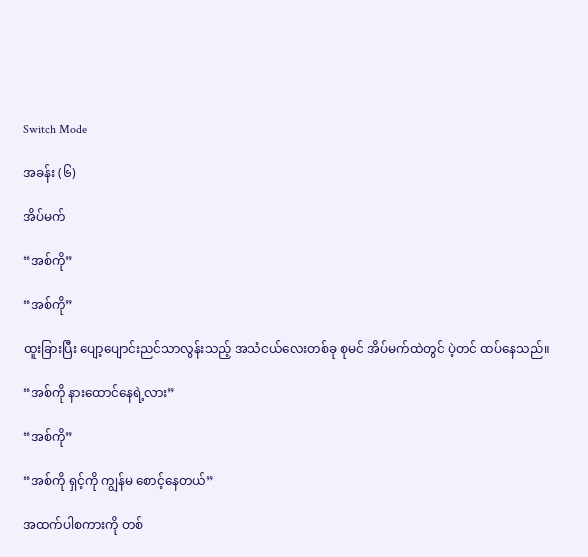Switch Mode

အခန်း (၆)

အိပ်မက်

“အစ်ကို”

“အစ်ကို”

ထူးခြားပြီး ပျော့ပျောင်းညင်သာလွန်းသည့် အသံငယ်လေးတစ်ခု စုမင် အိပ်မက်ထဲတွင် ပဲ့တင် ထပ်နေသည်။

“အစ်ကို နားထောင်နေရဲ့လား”

“အစ်ကို”

“အစ်ကို ရှင့်ကို ကျွန်မ စောင့်နေတယ်”

အထက်ပါစကားကို တစ်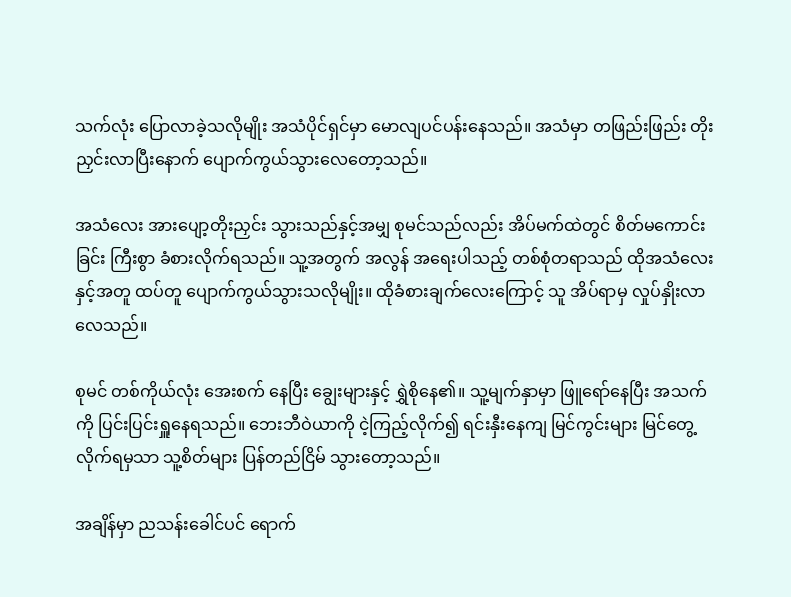သက်လုံး ပြောလာခဲ့သလိုမျိုး အသံပိုင်ရှင်မှာ မောလျပင်ပန်းနေသည်။ အသံမှာ တဖြည်းဖြည်း တိုးညှင်းလာပြီးနောက် ပျောက်ကွယ်သွားလေတော့သည်။

အသံလေး အားပျော့တိုးညှင်း သွားသည်နှင့်အမျှ စုမင်သည်လည်း အိပ်မက်ထဲတွင် စိတ်မကောင်းခြင်း ကြီးစွာ ခံစားလိုက်ရသည်။ သူ့အတွက် အလွန် အရေးပါသည့် တစ်စုံတရာသည် ထိုအသံလေးနှင့်အတူ ထပ်တူ ပျောက်ကွယ်သွားသလိုမျိုး။ ထိုခံစားချက်လေးကြောင့် သူ အိပ်ရာမှ လှုပ်နှိုးလာလေသည်။

စုမင် တစ်ကိုယ်လုံး အေးစက် နေပြီး ချွေးများနှင့် ရွှဲစိုနေ၏။ သူ့မျက်နှာမှာ ဖြူရော်နေပြီး အသက်ကို ပြင်းပြင်းရှူနေရသည်။ ဘေးဘီဝဲယာကို ငဲ့ကြည့်လိုက်၍ ရင်းနှီးနေကျ မြင်ကွင်းများ မြင်တွေ့လိုက်ရမှသာ သူ့စိတ်များ ပြန်တည်ငြိမ် သွားတော့သည်။

အချိန်မှာ ညသန်းခေါင်ပင် ရောက်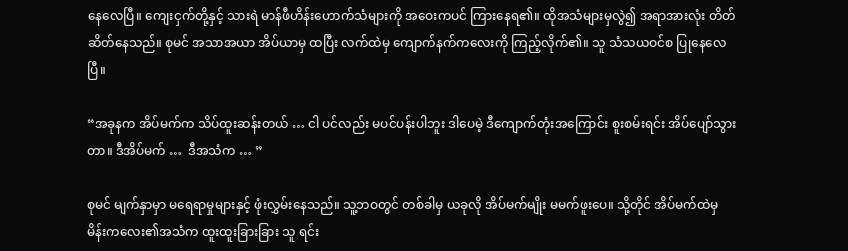နေလေပြီ။ ကျေးငှက်တို့နှင့် သားရဲ မာန်ဖီဟိန်းဟောက်သံများကို အဝေးကပင် ကြားနေရ၏။ ထိုအသံများမှလွဲ၍ အရာအားလုံး တိတ်ဆိတ်နေသည်။ စုမင် အသာအယာ အိပ်ယာမှ ထပြီး လက်ထဲမှ ကျောက်နက်ကလေးကို ကြည့်လိုက်၏။ သူ သံသယဝင်စ ပြုနေလေပြီ။

“အခုနက အိပ်မက်က သိပ်ထူးဆန်းတယ် … ငါ ပင်လည်း မပင်ပန်းပါဘူး ဒါပေမဲ့ ဒီကျောက်တုံးအကြောင်း စူးစမ်းရင်း အိပ်ပျော်သွားတာ။ ဒီအိပ်မက် …  ဒီအသံက … ”

စုမင် မျက်နှာမှာ မရေရာမှုများနှင့် ဖုံးလွှမ်းနေသည်။ သူ့ဘဝတွင် တစ်ခါမှ ယခုလို အိပ်မက်မျိုး မမက်ဖူးပေ။ သို့တိုင် အိပ်မက်ထဲမှ မိန်းကလေး၏အသံက ထူးထူးခြားခြား သူ ရင်း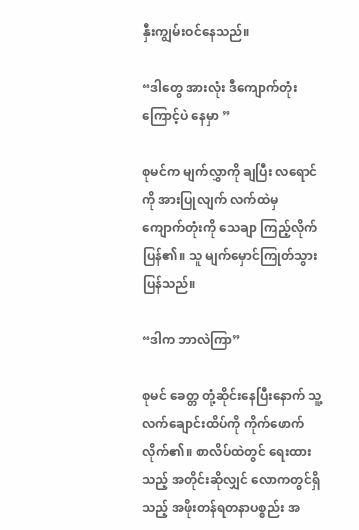နှီးကျွမ်းဝင်နေသည်။

“ဒါတွေ အားလုံး ဒီကျောက်တုံးကြောင့်ပဲ နေမှာ ”

စုမင်က မျက်လွှာကို ချပြီး လရောင်ကို အားပြုလျက် လက်ထဲမှ ကျောက်တုံးကို သေချာ ကြည့်လိုက်ပြန်၏။ သူ မျက်မှောင်ကြုတ်သွားပြန်သည်။

“ဒါက ဘာလဲကြာ”

စုမင် ခေတ္တ တုံ့ဆိုင်းနေပြီးနောက် သူ့လက်ချောင်းထိပ်ကို ကိုက်ဖောက်လိုက်၏။ စာလိပ်ထဲတွင် ရေးထားသည့် အတိုင်းဆိုလျှင် လောကတွင်ရှိသည့် အဖိုးတန်ရတနာပစ္စည်း အ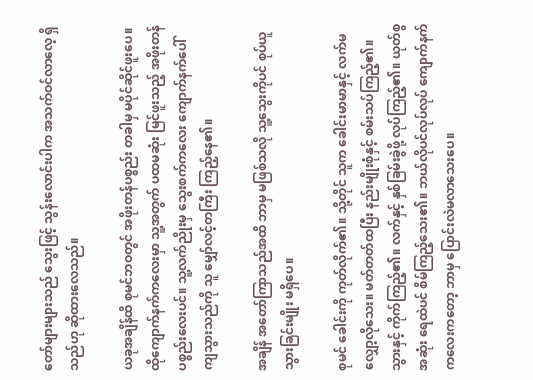တော်များများသည် သွေးဖြင့် သွန်းလောင်းပါက အသက်ဝင်လာလေ့ ရှိသည်ဟု ဆိုထားလေသည်။

ယခုအချိန်ထိ စုမင်ဘဝတွင် အဖိုးတန်ပစ္စည်း တခါမှ မပိုင်ဆိုင်ဖူးပေ။ ထိုကျောက်နက်ကလေးမှာ သူ့အတွက် ပထမဆုံး မြင်ဖူးသည့် အဖိုးတန်ပစ္စည်းလေးပင်။ သူ့လက်ညိုးမှ သွေးစက်ကလေး ကျောက်နက်ပေါ် ကျသွားသည်ကို သူ မျှော်လင့်တကြီး ကြည့်နေ၏။

အချိန် အတော်ကြာသည်အထိ ဘာမှ မဖြစ်သလို သူ့သွေးကိုပင် စုပ်ယူသွားခြင်းမျိုး မရှိပေ။

စုမင် ခေါင်းကို ကုတ်လိုက်၏။ သို့တိုင် သူက ခေါင်းမာမာနှင့် လက်မလျှော့လိုသေး။ မတ်တတ်ထပြီး နည်းမျိုးစုံနှင့် စမ်းသပ်ကြည့်၏။ သွားနှင့် ကိုက်ကြည့်၏။ လက်နှင့် နှစ်ခြမ်းခွဲဖို့ လုပ်ကြည့်၏။ ယုတ်စွအဆုံး ရေထဲပင် စိမ်ကြည့်သေး၏။ ဘယ်လိုပင်လုပ်လုပ် ကျောက်နက်ကလေးကတော့ ဘာမှ ပြောင်းလဲမလာသေးပေ။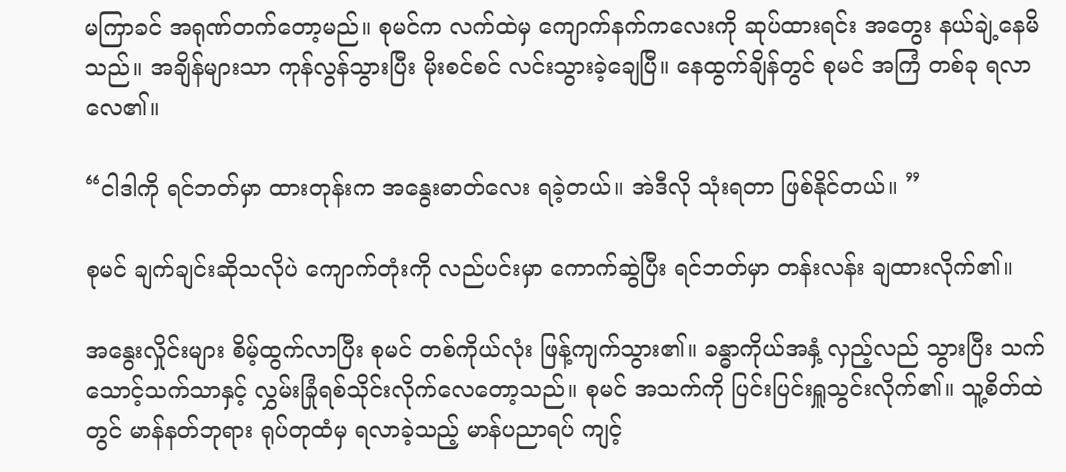မကြာခင် အရုဏ်တက်တော့မည်။ စုမင်က လက်ထဲမှ ကျောက်နက်ကလေးကို ဆုပ်ထားရင်း အတွေး နယ်ချဲ့နေမိသည်။ အချိန်များသာ ကုန်လွန်သွားပြီး မိုးစင်စင် လင်းသွားခဲ့ချေပြီ။ နေထွက်ချိန်တွင် စုမင် အကြံ တစ်ခု ရလာလေ၏။

“ငါဒါကို ရင်ဘတ်မှာ ထားတုန်းက အနွေးဓာတ်လေး ရခဲ့တယ်။ အဲဒီလို သုံးရတာ ဖြစ်နိုင်တယ်။ ”

စုမင် ချက်ချင်းဆိုသလိုပဲ ကျောက်တုံးကို လည်ပင်းမှာ ကောက်ဆွဲပြီး ရင်ဘတ်မှာ တန်းလန်း ချထားလိုက်၏။

အနွေးလှိုင်းများ စိမ့်ထွက်လာပြီး စုမင် တစ်ကိုယ်လုံး ဖြန့်ကျက်သွား၏။ ခန္ဓာကိုယ်အနှံ့ လှည့်လည် သွားပြီး သက်သောင့်သက်သာနှင့် လွှမ်းခြုံရစ်သိုင်းလိုက်လေတော့သည်။ စုမင် အသက်ကို ပြင်းပြင်းရှူသွင်းလိုက်၏။ သူ့စိတ်ထဲတွင် မာန်နတ်ဘုရား ရုပ်တုထံမှ ရလာခဲ့သည့် မာန်ပညာရပ် ကျင့်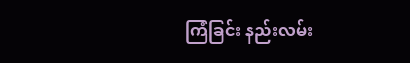ကြံခြင်း နည်းလမ်း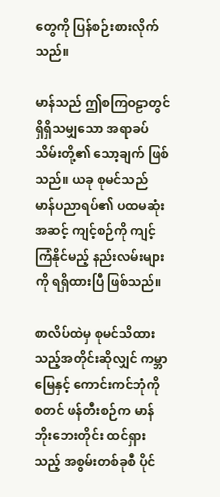တွေကို ပြန်စဉ်းစားလိုက်သည်။

မာန်သည် ဤစကြဝဠာတွင် ရှိရှိသမျှသော အရာခပ်သိမ်းတို့၏ သော့ချက် ဖြစ်သည်။ ယခု စုမင်သည် မာန်ပညာရပ်၏ ပထမဆုံး အဆင့် ကျင့်စဉ်ကို ကျင့်ကြံနိုင်မည့် နည်းလမ်းများကို ရရှိထားပြီ ဖြစ်သည်။

စာလိပ်ထဲမှ စုမင်သိထားသည့်အတိုင်းဆိုလျှင် ကမ္ဘာမြေနှင့် ကောင်းကင်ဘုံကို စတင် ဖန်တီးစဉ်က မာန်ဘိုးဘေးတိုင်း ထင်ရှားသည့် အစွမ်းတစ်ခုစီ ပိုင်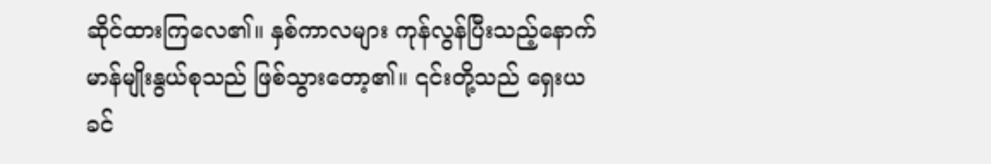ဆိုင်ထားကြလေ၏။ နှစ်ကာလများ ကုန်လွန်ပြီးသည့်နောက် မာန်မျိုးနွယ်စုသည် ဖြစ်သွားတော့၏။ ၎င်းတို့သည် ရှေးယခင်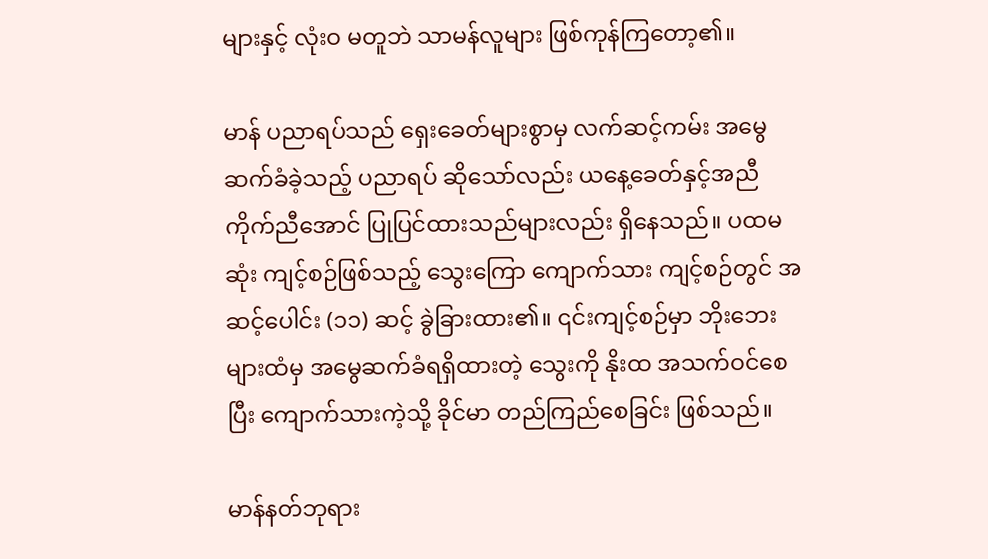များနှင့် လုံးဝ မတူဘဲ သာမန်လူများ ဖြစ်ကုန်ကြတော့၏။

မာန် ပညာရပ်သည် ရှေးခေတ်များစွာမှ လက်ဆင့်ကမ်း အမွေဆက်ခံခဲ့သည့် ပညာရပ် ဆိုသော်လည်း ယနေ့ခေတ်နှင့်အညီ ကိုက်ညီအောင် ပြုပြင်ထားသည်များလည်း ရှိနေသည်။ ပထမဆုံး ကျင့်စဉ်ဖြစ်သည့် သွေးကြော ကျောက်သား ကျင့်စဉ်တွင် အဆင့်ပေါင်း (၁၁) ဆင့် ခွဲခြားထား၏။ ၎င်းကျင့်စဉ်မှာ ဘိုးဘေးများထံမှ အမွေဆက်ခံရရှိထားတဲ့ သွေးကို နိုးထ အသက်ဝင်စေပြီး ကျောက်သားကဲ့သို့ ခိုင်မာ တည်ကြည်စေခြင်း ဖြစ်သည်။

မာန်နတ်ဘုရား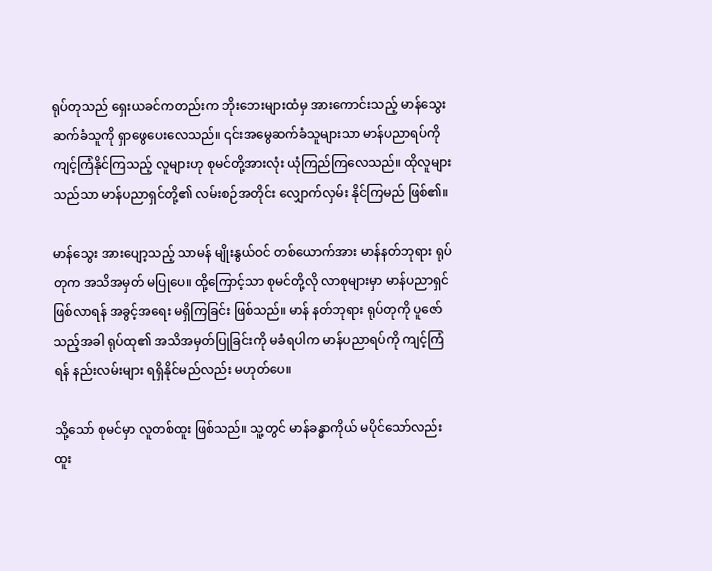ရုပ်တုသည် ရှေးယခင်ကတည်းက ဘိုးဘေးများထံမှ အားကောင်းသည့် မာန်သွေး ဆက်ခံသူကို ရှာဖွေပေးလေသည်။ ၎င်းအမွေဆက်ခံသူများသာ မာန်ပညာရပ်ကို ကျင့်ကြံနိုင်ကြသည့် လူများဟု စုမင်တို့အားလုံး ယုံကြည်ကြလေသည်။ ထိုလူများသည်သာ မာန်ပညာရှင်တို့၏ လမ်းစဉ်အတိုင်း လျှောက်လှမ်း နိုင်ကြမည် ဖြစ်၏။

မာန်သွေး အားပျော့သည့် သာမန် မျိုးနွယ်ဝင် တစ်ယောက်အား မာန်နတ်ဘုရား ရုပ်တုက အသိအမှတ် မပြုပေ။ ထို့ကြောင့်သာ စုမင်တို့လို လာစုများမှာ မာန်ပညာရှင် ဖြစ်လာရန် အခွင့်အရေး မရှိကြခြင်း ဖြစ်သည်။ မာန် နတ်ဘုရား ရုပ်တုကို ပူဇော်သည့်အခါ ရုပ်ထု၏ အသိအမှတ်ပြုခြင်းကို မခံရပါက မာန်ပညာရပ်ကို ကျင့်ကြံရန် နည်းလမ်းများ ရရှိနိုင်မည်လည်း မဟုတ်ပေ။

သို့သော် စုမင်မှာ လူတစ်ထူး ဖြစ်သည်။ သူ့တွင် မာန်ခန္ဓာကိုယ် မပိုင်သော်လည်း ထူး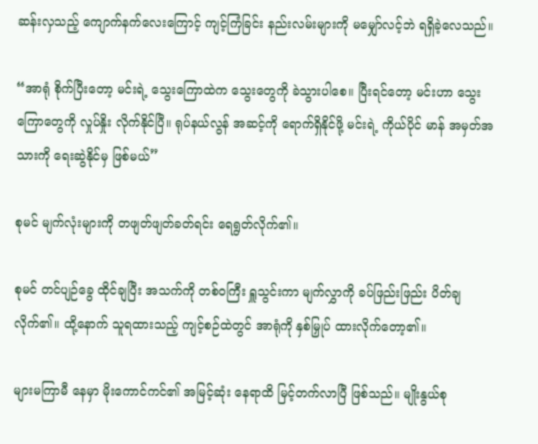ဆန်းလှသည့် ကျောက်နက်လေးကြောင့် ကျင့်ကြံခြင်း နည်းလမ်းများကို မမျှော်လင့်ဘဲ ရရှိခဲ့လေသည်။

“အာရုံ စိုက်ပြီးတော့ မင်းရဲ့ သွေးကြောထဲက သွေးတွေကို ခဲသွားပါစေ။ ပြီးရင်တော့ မင်းဟာ သွေးကြောတွေကို လှုပ်နှိုး လိုက်နိုင်ပြီ။ ရုပ်နယ်လွန် အဆင့်ကို ရောက်ရှိနိုင်ဖို့ မင်းရဲ့ ကိုယ်ပိုင် မာန် အမှတ်အသားကို ရေးဆွဲနိုင်မှ ဖြစ်မယ်”

စုမင် မျက်လုံးများကို တဖျတ်ဖျတ်ခတ်ရင်း ရေရွတ်လိုက်၏။

စုမင် တင်ပျဉ်ခွေ ထိုင်ချပြီး အသက်ကို တစ်ဝကြီး ရှူသွင်းကာ မျက်လွှာကို ခပ်ဖြည်းဖြည်း ပိတ်ချလိုက်၏။ ထို့နောက် သူရထားသည့် ကျင့်စဉ်ထဲတွင် အာရုံကို နှစ်မြှုပ် ထားလိုက်တော့၏။

များမကြာမီ နေမှာ မိုးကောင်ကင်၏ အမြင့်ဆုံး နေရာထိ မြင့်တက်လာပြီ ဖြစ်သည်။ မျိုးနွယ်စု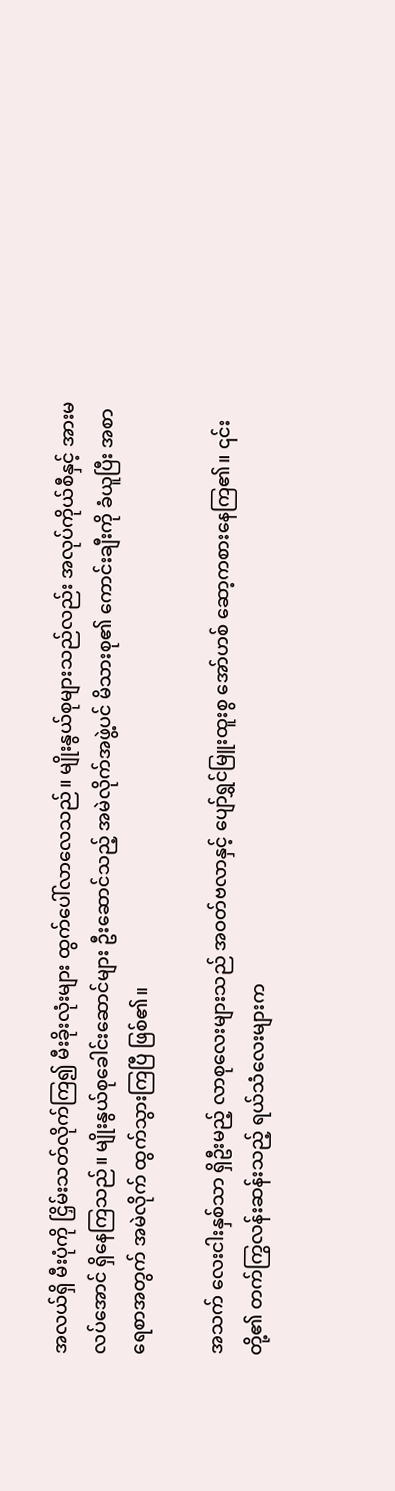အလယ်ရှိ မီးပုံကို ငြှိမ်းသတ်လိုက်ကြ၍ မီးခိုးလုံးများ ထွက်ပေါ်လာလေသည်။ မျိုးနွယ်စုများသည်လည်း အလုပ်ကိုယ်စီနှင့် အားမလပ်အောင် ရှိနေကြသည်။ မျိုးနွယ်စုခေါင်းဆောင်များ ဦးဆောင်သည့် အမဲလိုက်အဖွဲ့ပင် မိသားစု၏ ကောင်းချီးကို ခံယူပြီး အစာရေစာအတွက် အမဲလိုက် ထွက်သွားကြပြီ ဖြစ်၏။

အသက် လေးငါးနှစ်သာ ရှိဦးမည့် လာစုလေးများသည် အဝတ်ဗလာနှင့် ပျော်ရွှင်မြူးထူးစွ အော်ဟစ် ဆော့ကစားနေကြ၏။ ၎င်းတို့၏ တက်ကြွလန်းဆန်းသည့် ရယ်သံလေးများက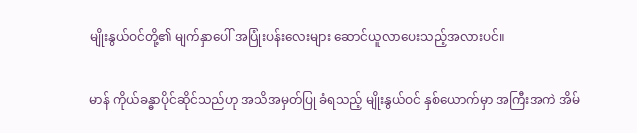မျိုးနွယ်ဝင်တို့၏ မျက်နှာပေါ် အပြုံးပန်းလေးများ ဆောင်ယူလာပေးသည့်အလားပင်။

မာန် ကိုယ်ခန္ဓာပိုင်ဆိုင်သည်ဟု အသိအမှတ်ပြု ခံရသည့် မျိုးနွယ်ဝင် နှစ်ယောက်မှာ အကြီးအကဲ အိမ်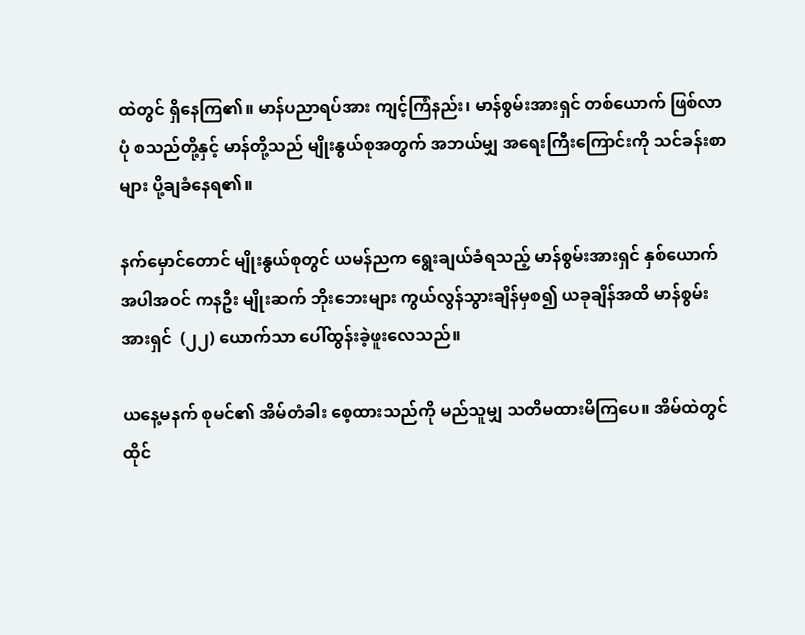ထဲတွင် ရှိနေကြ၏။ မာန်ပညာရပ်အား ကျင့်ကြံနည်း၊ မာန်စွမ်းအားရှင် တစ်ယောက် ဖြစ်လာပုံ စသည်တို့နှင့် မာန်တို့သည် မျိုးနွယ်စုအတွက် အဘယ်မျှ အရေးကြီးကြောင်းကို သင်ခန်းစာများ ပို့ချခံနေရ၏။

နက်မှောင်တောင် မျိုးနွယ်စုတွင် ယမန်ညက ရွေးချယ်ခံရသည့် မာန်စွမ်းအားရှင် နှစ်ယောက် အပါအဝင် ကနဦး မျိုးဆက် ဘိုးဘေးများ ကွယ်လွန်သွားချိန်မှစ၍ ယခုချိန်အထိ မာန်စွမ်းအားရှင်  (၂၂) ယောက်သာ ပေါ်ထွန်းခဲ့ဖူးလေသည်။

ယနေ့မနက် စုမင်၏ အိမ်တံခါး စေ့ထားသည်ကို မည်သူမျှ သတိမထားမိကြပေ။ အိမ်ထဲတွင် ထိုင်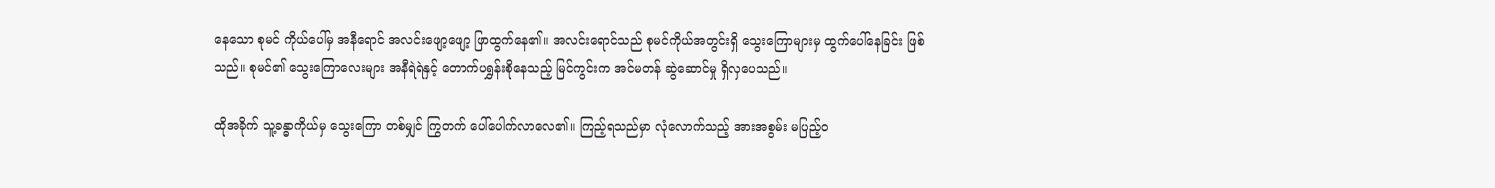နေသော စုမင် ကိုယ်ပေါ်မှ အနီရောင် အလင်းဖျော့ဖျော့ ဖြာထွက်နေ၏။ အလင်းရောင်သည် စုမင်ကိုယ်အတွင်းရှိ သွေးကြောများမှ ထွက်ပေါ်နေခြင်း ဖြစ်သည်။ စုမင်၏ သွေးကြောလေးများ အနီရဲရဲနှင့် တောက်ပရွှန်းစိုနေသည့် မြင်ကွင်းက အင်မတန် ဆွဲဆောင်မှု ရှိလှပေသည်။

ထိုအခိုက် သူ့ခန္ဓာကိုယ်မှ သွေးကြော တစ်မျှင် ကြွတက် ပေါ်ပေါက်လာလေ၏။ ကြည့်ရသည်မှာ လုံလောက်သည့် အားအစွမ်း မပြည့်ဝ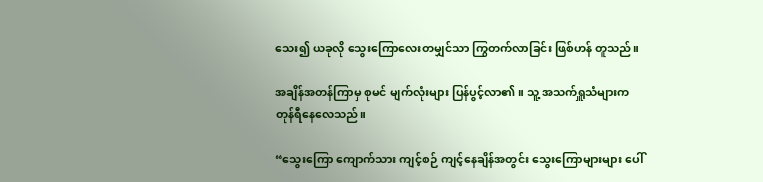သေး၍ ယခုလို သွေးကြောလေးတမျှင်သာ ကြွတက်လာခြင်း ဖြစ်ဟန် တူသည်။

အချိန်အတန်ကြာမှ စုမင် မျက်လုံးများ ပြန်ပွင့်လာ၏။ သူ့ အသက်ရှူသံများက တုန်ရီနေလေသည်။

“သွေးကြော ကျောက်သား ကျင့်စဉ် ကျင့်နေချိန်အတွင်း သွေးကြောများများ ပေါ်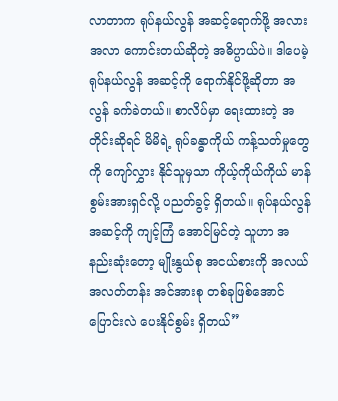လာတာက ရုပ်နယ်လွန် အဆင့်ရောက်ဖို့ အလားအလာ ကောင်းတယ်ဆိုတဲ့ အဓိပ္ပာယ်ပဲ။ ဒါပေမဲ့ ရုပ်နယ်လွန် အဆင့်ကို ရောက်နိုင်ဖို့ဆိုတာ အလွန် ခက်ခဲတယ်။ စာလိပ်မှာ ရေးထားတဲ့ အတိုင်းဆိုရင် မိမိရဲ့ ရုပ်ခန္ဓာကိုယ် ကန့်သတ်မှုတွေကို ကျော်လွှား နိုင်သူမှသာ ကိုယ့်ကိုယ်ကိုယ် မာန်စွမ်းအားရှင်လို့ ပညတ်ခွင့် ရှိတယ်။ ရုပ်နယ်လွန် အဆင့်ကို ကျင့်ကြံ အောင်မြင်တဲ့ သူဟာ အနည်းဆုံးတော့ မျိုးနွယ်စု အငယ်စားကို အလယ်အလတ်တန်း အင်အားစု တစ်ခုဖြစ်အောင် ပြောင်းလဲ ပေးနိုင်စွမ်း ရှိတယ်”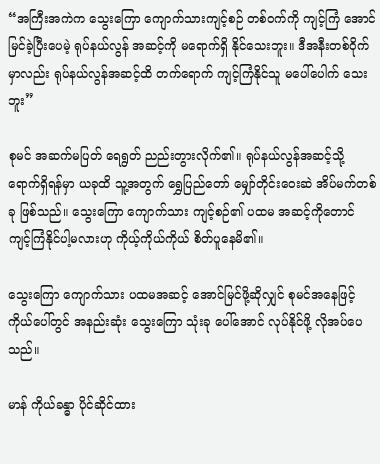“အကြီးအကဲက သွေးကြော ကျောက်သားကျင့်စဉ် တစ်ဝက်ကို ကျင့်ကြံ အောင်မြင်ခဲ့ပြီးပေမဲ့ ရုပ်နယ်လွန် အဆင့်ကို မရောက်ရှိ နိုင်သေးဘူး။ ဒီအနီးတစ်ဝိုက်မှာလည်း ရုပ်နယ်လွန်အဆင့်ထိ တက်ရောက် ကျင့်ကြံနိုင်သူ မပေါ်ပေါက် သေးဘူး”

စုမင် အဆက်မပြတ် ရေရွတ် ညည်းတွားလိုက်၏။ ရုပ်နယ်လွန်အဆင့်သို့ ရောက်ရှိရန်မှာ ယခုထိ သူ့အတွက် ရွှေပြည်တော် မျှော်တိုင်းဝေးဆဲ အိပ်မက်တစ်ခု ဖြစ်သည်။ သွေးကြော ကျောက်သား ကျင့်စဉ်၏ ပထမ အဆင့်ကိုတောင် ကျင့်ကြံနိုင်ပါ့မလားဟု ကိုယ့်ကိုယ်ကိုယ် စိတ်ပူနေမိ၏။

သွေးကြော ကျောက်သား ပထမအဆင့် အောင်မြင်ဖို့ဆိုလျှင် စုမင်အနေဖြင့် ကိုယ်ပေါ်တွင် အနည်းဆုံး သွေးကြော သုံးခု ပေါ်အောင် လုပ်နိုင်ဖို့ လိုအပ်ပေသည်။

မာန် ကိုယ်ခန္ဓာ ပိုင်ဆိုင်ထား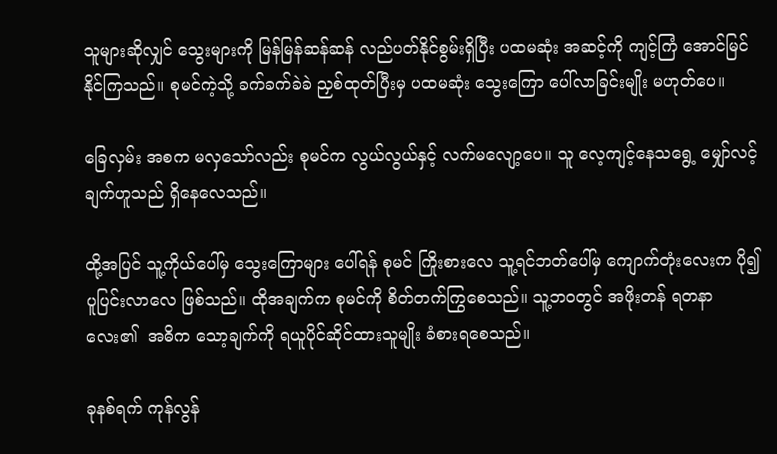သူများဆိုလျှင် သွေးများကို မြန်မြန်ဆန်ဆန် လည်ပတ်နိုင်စွမ်းရှိပြီး ပထမဆုံး အဆင့်ကို ကျင့်ကြံ အောင်မြင်နိုင်ကြသည်။ စုမင်ကဲ့သို့ ခက်ခက်ခဲခဲ ညှစ်ထုတ်ပြီးမှ ပထမဆုံး သွေးကြော ပေါ်လာခြင်းမျိုး မဟုတ်ပေ။

ခြေလှမ်း အစက မလှသော်လည်း စုမင်က လွယ်လွယ်နှင့် လက်မလျော့ပေ။ သူ လေ့ကျင့်နေသရွေ့ မျှော်လင့်ချက်ဟူသည် ရှိနေလေသည်။

ထို့အပြင် သူ့ကိုယ်ပေါ်မှ သွေးကြောများ ပေါ်ရန် စုမင် ကြိုးစားလေ သူ့ရင်ဘတ်ပေါ်မှ ကျောက်တုံးလေးက ပို၍ ပူပြင်းလာလေ ဖြစ်သည်။ ထိုအချက်က စုမင်ကို စိတ်တက်ကြွစေသည်။ သူ့ဘဝတွင် အဖိုးတန် ရတနာလေး၏  အဓိက သော့ချက်ကို ရယူပိုင်ဆိုင်ထားသူမျိုး ခံစားရစေသည်။

ခုနစ်ရက် ကုန်လွန်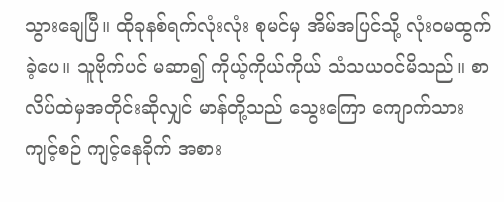သွားချေပြီ။ ထိုခုနစ်ရက်လုံးလုံး စုမင်မှ အိမ်အပြင်သို့ လုံးဝမထွက်ခဲ့ပေ။ သူဗိုက်ပင် မဆာ၍ ကိုယ့်ကိုယ်ကိုယ် သံသယဝင်မိသည်။ စာလိပ်ထဲမှအတိုင်းဆိုလျှင် မာန်တို့သည် သွေးကြော ကျောက်သားကျင့်စဉ် ကျင့်နေခိုက် အစား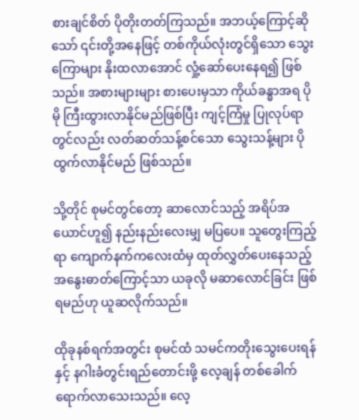စားချင်စိတ် ပိုတိုးတတ်ကြသည်။ အဘယ့်ကြောင့်ဆိုသော် ၎င်းတို့အနေဖြင့် တစ်ကိုယ်လုံးတွင်ရှိသော သွေးကြောများ နိုးထလာအောင် လှုံ့ဆော်ပေးနေရ၍ ဖြစ်သည်။ အစားများများ စားပေးမှသာ ကိုယ်ခန္ဓာအရ ပိုမို ကြီးထွားလာနိုင်မည်ဖြစ်ပြီး ကျင့်ကြံမှု ပြုလုပ်ရာတွင်လည်း လတ်ဆတ်သန့်စင်သော သွေးသန့်များ ပိုထွက်လာနိုင်မည် ဖြစ်သည်။

သို့တိုင် စုမင်တွင်တော့ ဆာလောင်သည့် အရိပ်အယောင်ဟူ၍ နည်းနည်းလေးမျှ မပြပေ။ သူတွေးကြည့်ရာ ကျောက်နက်ကလေးထံမှ ထုတ်လွှတ်ပေးနေသည့် အနွေးဓာတ်ကြောင့်သာ ယခုလို မဆာလောင်ခြင်း ဖြစ်ရမည်ဟု ယူဆလိုက်သည်။

ထိုခုနစ်ရက်အတွင်း စုမင်ထံ သမင်ကတိုးသွေးပေးရန်နှင့် နဂါးခံတွင်းရည်တောင်းဖို့ လေ့ချန် တစ်ခေါက် ရောက်လာသေးသည်။ လေ့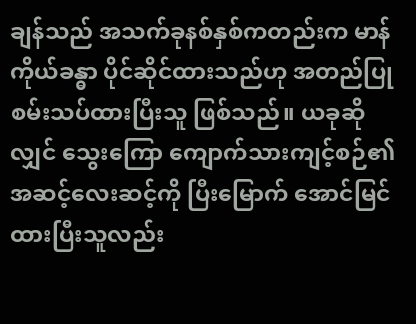ချန်သည် အသက်ခုနစ်နှစ်ကတည်းက မာန်ကိုယ်ခန္ဓာ ပိုင်ဆိုင်ထားသည်ဟု အတည်ပြု စမ်းသပ်ထားပြီးသူ ဖြစ်သည်။ ယခုဆိုလျှင် သွေးကြော ကျောက်သားကျင့်စဉ်၏ အဆင့်လေးဆင့်ကို ပြီးမြောက် အောင်မြင်ထားပြီးသူလည်း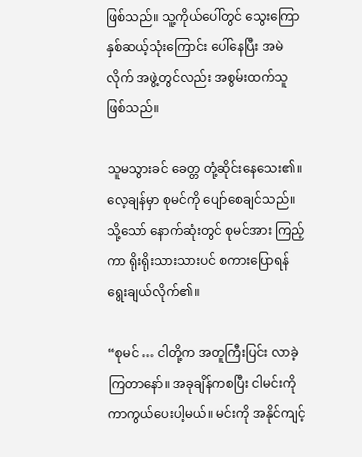ဖြစ်သည်။ သူ့ကိုယ်ပေါ်တွင် သွေးကြော နှစ်ဆယ့်သုံးကြောင်း ပေါ်နေပြီး အမဲလိုက် အဖွဲ့တွင်လည်း အစွမ်းထက်သူ ဖြစ်သည်။

သူမသွားခင် ခေတ္တ တုံ့ဆိုင်းနေသေး၏။ လေ့ချန်မှာ စုမင်ကို ပျော်စေချင်သည်။ သို့သော် နောက်ဆုံးတွင် စုမင်အား ကြည့်ကာ ရိုးရိုးသားသားပင် စကားပြောရန် ရွေးချယ်လိုက်၏။

“စုမင် … ငါတို့က အတူကြီးပြင်း လာခဲ့ကြတာနော်။ အခုချိန်ကစပြီး ငါမင်းကို ကာကွယ်ပေးပါ့မယ်။ မင်းကို အနိုင်ကျင့်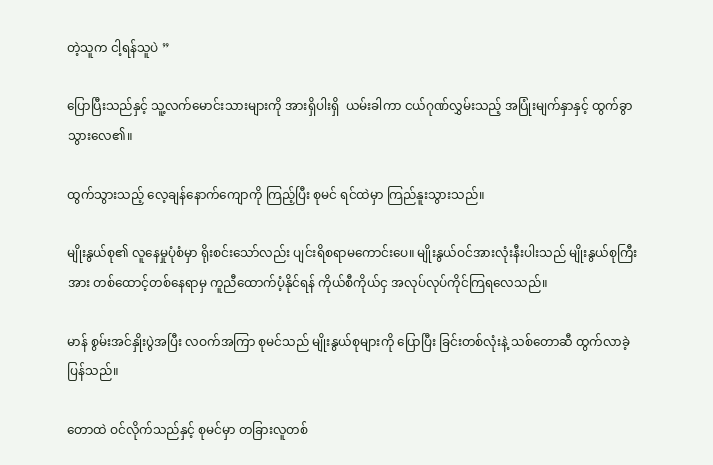တဲ့သူက ငါ့ရန်သူပဲ ”

ပြောပြီးသည်နှင့် သူ့လက်မောင်းသားများကို အားရှိပါးရှိ  ယမ်းခါကာ ငယ်ဂုဏ်လွှမ်းသည့် အပြုံးမျက်နှာနှင့် ထွက်ခွာသွားလေ၏။

ထွက်သွားသည့် လေ့ချန်နောက်ကျောကို ကြည့်ပြီး စုမင် ရင်ထဲမှာ ကြည်နူးသွားသည်။

မျိုးနွယ်စု၏ လူနေမှုပုံစံမှာ ရိုးစင်းသော်လည်း ပျင်းရိစရာမကောင်းပေ။ မျိုးနွယ်ဝင်အားလုံးနီးပါးသည် မျိုးနွယ်စုကြီးအား တစ်ထောင့်တစ်နေရာမှ ကူညီထောက်ပံ့နိုင်ရန် ကိုယ်စီကိုယ်ငှ အလုပ်လုပ်ကိုင်ကြရလေသည်။

မာန် စွမ်းအင်နှိုးပွဲအပြီး လဝက်အကြာ စုမင်သည် မျိုးနွယ်စုများကို ပြောပြီး ခြင်းတစ်လုံးနဲ့ သစ်တောဆီ ထွက်လာခဲ့ပြန်သည်။

တောထဲ ဝင်လိုက်သည်နှင့် စုမင်မှာ တခြားလူတစ်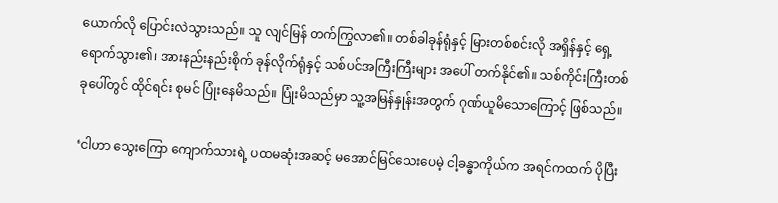ယောက်လို ပြောင်းလဲသွားသည်။ သူ လျင်မြန် တက်ကြွလာ၏။ တစ်ခါခုန်ရုံနှင့် မြားတစ်စင်းလို အရှိန်နှင့် ရှေ့ရောက်သွား၏၊ အားနည်းနည်းစိုက် ခုန်လိုက်ရုံနှင့် သစ်ပင်အကြီးကြီးများ အပေါ် တက်နိုင်၏။ သစ်ကိုင်းကြီးတစ်ခုပေါ်တွင် ထိုင်ရင်း စုမင် ပြုံးနေမိသည်။ ပြုံးမိသည်မှာ သူ့အမြန်နှုန်းအတွက် ဂုဏ်ယူမိသောကြောင့် ဖြစ်သည်။

‘ငါဟာ သွေးကြော ကျောက်သားရဲ့ ပထမဆုံးအဆင့် မအောင်မြင်သေးပေမဲ့ ငါ့ခန္ဓာကိုယ်က အရင်ကထက် ပိုပြီး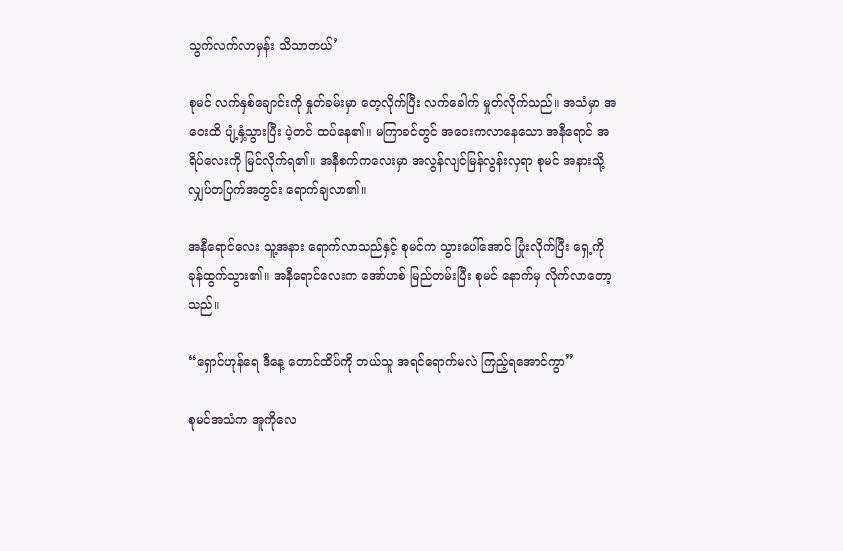သွက်လက်လာမှန်း သိသာတယ်’

စုမင် လက်နှစ်ချောင်းကို နှုတ်ခမ်းမှာ တေ့လိုက်ပြီး လက်ခေါက် မှုတ်လိုက်သည်။ အသံမှာ အဝေးထိ ပျံ့နှံ့သွားပြီး ပဲ့တင် ထပ်နေ၏။ မကြာခင်တွင် အဝေးကလာနေသော အနီရောင် အရိပ်လေးကို မြင်လိုက်ရ၏။ အနီစက်ကလေးမှာ အလွန်လျင်မြန်လွန်းလှရာ စုမင် အနားသို့ လျှပ်တပြက်အတွင်း ရောက်ချလာ၏။

အနီရောင်လေး သူ့အနား ရောက်လာသည်နှင့် စုမင်က သွားပေါ်အောင် ပြုံးလိုက်ပြီး ရှေ့ကို ခုန်ထွက်သွား၏။ အနီရောင်လေးက အော်ဟစ် မြည်တမ်းပြီး စုမင် နောက်မှ လိုက်လာတော့သည်။

“ရှောင်ဟုန်ရေ ဒီနေ့ တောင်ထိပ်ကို ဘယ်သူ အရင်ရောက်မလဲ ကြည့်ရအောင်ကွာ”

စုမင်အသံက အူကိုလေ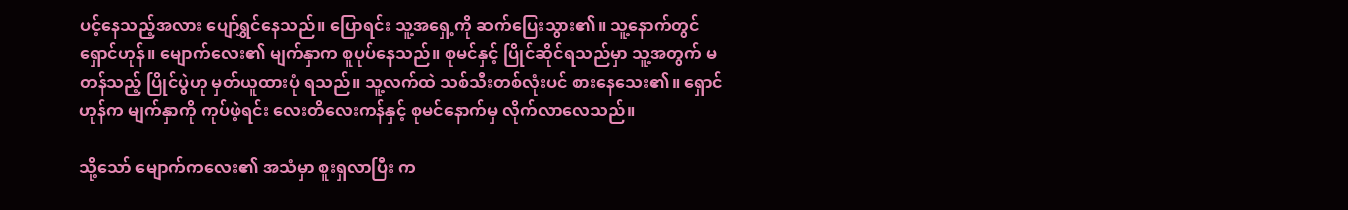ပင့်နေသည့်အလား ပျော်ရွှင်နေသည်။ ပြောရင်း သူ့အရှေ့ကို ဆက်ပြေးသွား၏။ သူ့နောက်တွင် ရှောင်ဟုန်။ မျောက်လေး၏ မျက်နှာက စူပုပ်နေသည်။ စုမင်နှင့် ပြိုင်ဆိုင်ရသည်မှာ သူ့အတွက် မတန်သည့် ပြိုင်ပွဲဟု မှတ်ယူထားပုံ ရသည်။ သူ့လက်ထဲ သစ်သီးတစ်လုံးပင် စားနေသေး၏။ ရှောင်ဟုန်က မျက်နှာကို ကုပ်ဖဲ့ရင်း လေးတိလေးကန်နှင့် စုမင်နောက်မှ လိုက်လာလေသည်။

သို့သော် မျောက်ကလေး၏ အသံမှာ စူးရှလာပြီး က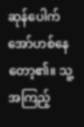ဆုန်ပေါက်အော်ဟစ်နေတော့၏။ သူ့အကြည့်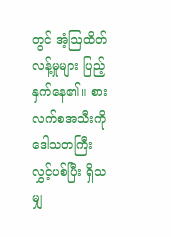တွင် အံ့ဩထိတ်လန့်မှုများ ပြည့်နှက်နေ၏။ စားလက်စအသီးကို ဒေါသတကြီး လွှင့်ပစ်ပြီး ရှိသမျှ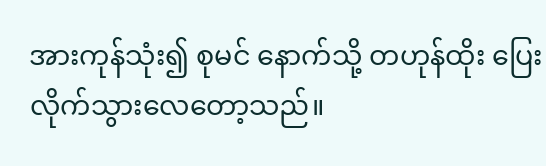အားကုန်သုံး၍ စုမင် နောက်သို့ တဟုန်ထိုး ပြေးလိုက်သွားလေတော့သည်။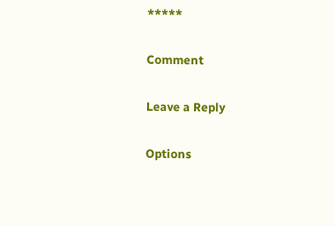*****

Comment

Leave a Reply

Options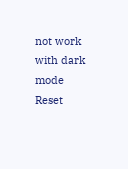not work with dark mode
Reset